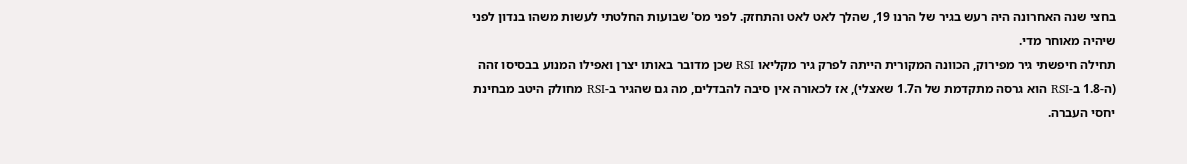בחצי שנה האחרונה היה רעש בגיר של הרנו 19, שהלך לאט לאט והתחזק. לפני מס' שבועות החלטתי לעשות משהו בנדון לפני שיהיה מאוחר מדי.
תחילה חיפשתי גיר מפירוק, הכוונה המקורית הייתה לפרק גיר מקליאו RSI שכן מדובר באותו יצרן ואפילו המנוע בבסיסו זהה (ה-1.8 ב-RSI הוא גרסה מתקדמת של ה1.7 שאצלי), אז לכאורה אין סיבה להבדלים, מה גם שהגיר ב-RSI מחולק היטב מבחינת יחסי העברה.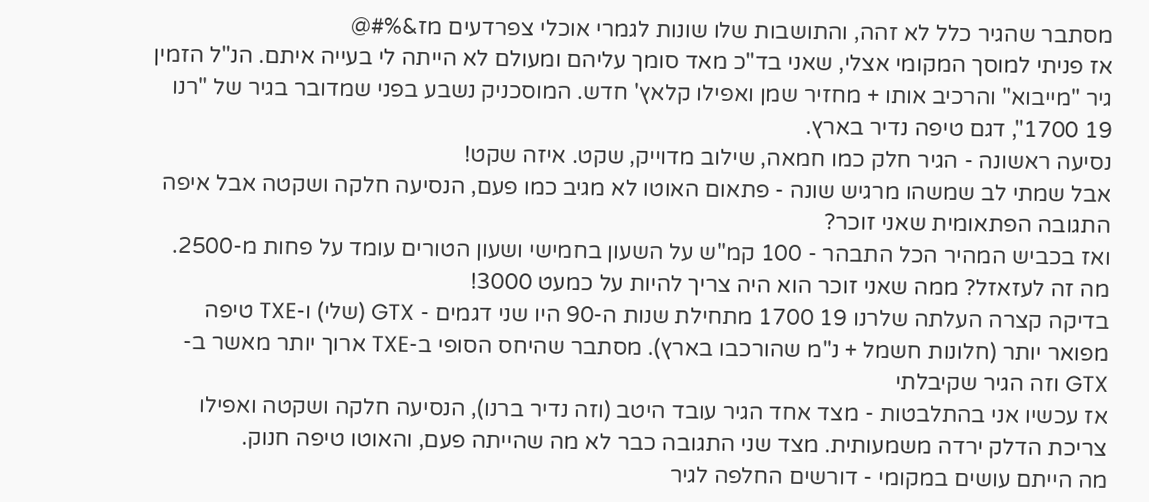מסתבר שהגיר כלל לא זהה, והתושבות שלו שונות לגמרי אוכלי צפרדעים מז&%#@
אז פניתי למוסך המקומי אצלי, שאני בד"כ מאד סומך עליהם ומעולם לא הייתה לי בעייה איתם. הנ"ל הזמין גיר "מייבוא" והרכיב אותו + מחזיר שמן ואפילו קלאץ' חדש. המוסכניק נשבע בפני שמדובר בגיר של "רנו 19 1700", דגם טיפה נדיר בארץ.
נסיעה ראשונה - הגיר חלק כמו חמאה, שילוב מדוייק, שקט. איזה שקט!
אבל שמתי לב שמשהו מרגיש שונה - פתאום האוטו לא מגיב כמו פעם, הנסיעה חלקה ושקטה אבל איפה התגובה הפתאומית שאני זוכר?
ואז בכביש המהיר הכל התבהר - 100 קמ"ש על השעון בחמישי ושעון הטורים עומד על פחות מ-2500. מה זה לעזאזל? ממה שאני זוכר הוא היה צריך להיות על כמעט 3000!
בדיקה קצרה העלתה שלרנו 19 1700 מתחילת שנות ה-90 היו שני דגמים - GTX (שלי) ו-TXE טיפה מפואר יותר (חלונות חשמל + נ"מ שהורכבו בארץ). מסתבר שהיחס הסופי ב-TXE ארוך יותר מאשר ב-GTX וזה הגיר שקיבלתי
אז עכשיו אני בהתלבטות - מצד אחד הגיר עובד היטב (וזה נדיר ברנו), הנסיעה חלקה ושקטה ואפילו צריכת הדלק ירדה משמעותית. מצד שני התגובה כבר לא מה שהייתה פעם, והאוטו טיפה חנוק.
מה הייתם עושים במקומי - דורשים החלפה לגיר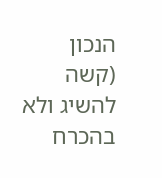הנכון (קשה להשיג ולא בהכרח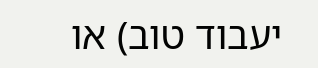יעבוד טוב) או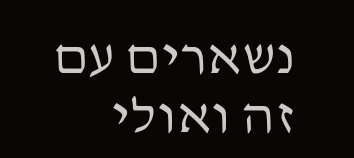נשארים עם זה ואולי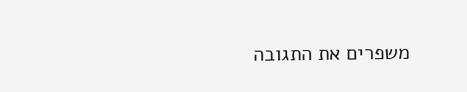משפרים את התגובה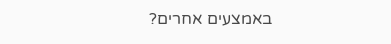באמצעים אחרים?